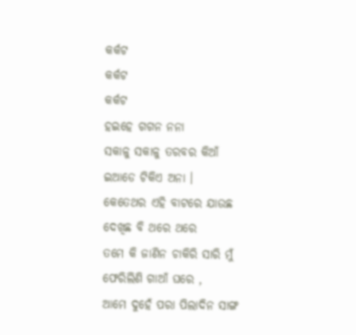କର୍କଟ
କର୍କଟ
କର୍କଟ
ହଇହେ ଗଗନ ନନା
ସକାଳୁ ସକାଳୁ ତରବର କିଆଁ
ଇଆଡେ ଟିକିଏ ଅନା ।
କେତେଥର ଏହି ବାଟରେ ଯାଉଛ
ଦେଖିଛ ବି ଥରେ ଥରେ
ତମେ କି ଜାଣିନ ଚାକିରି ସାରି ମୁଁ
ଫେରିଲିଣି ଗାଆଁ ଘରେ ,
ଆମେ ଦୁହେଁ ପରା ପିଲାଦିନ ସାଙ୍ଗ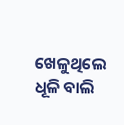ଖେଳୁଥିଲେ ଧୂଳି ବାଲି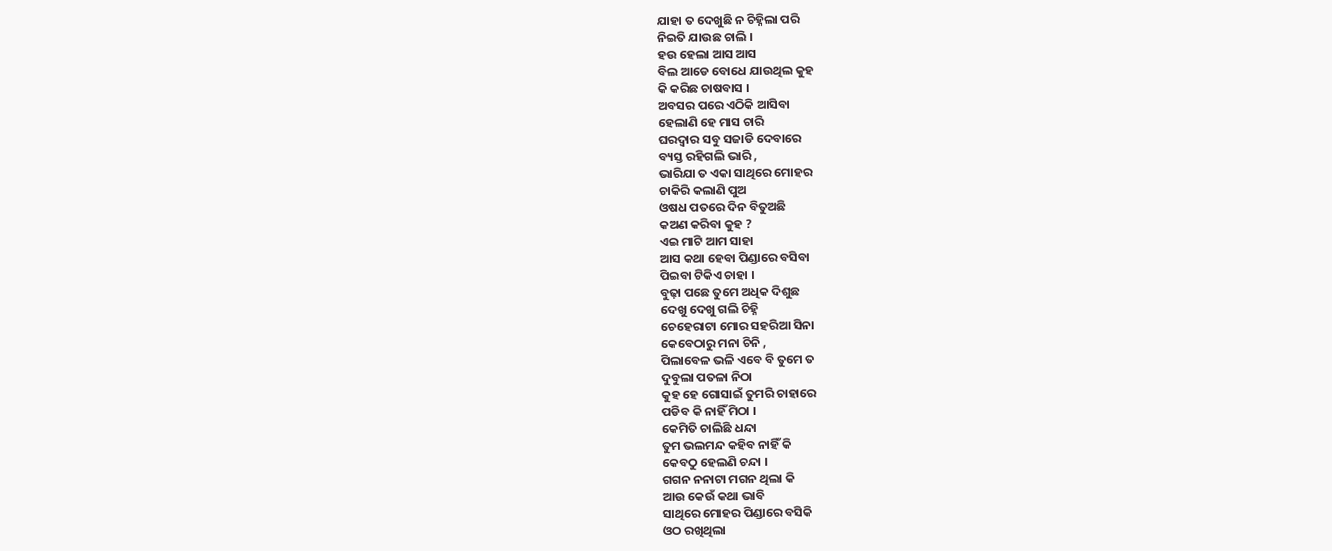ଯାହା ତ ଦେଖୁଛି ନ ଚିହ୍ନିଲା ପରି
ନିଇତି ଯାଉଛ ଚାଲି ।
ହଉ ହେଲା ଆସ ଆସ
ବିଲ ଆଡେ ବୋଧେ ଯାଉଥିଲ କୁହ
କି କରିଛ ଚାଷବାସ ।
ଅବସର ପରେ ଏଠିକି ଆସିବା
ହେଲାଣି ହେ ମାସ ଚାରି
ଘରଦ୍ୱାର ସବୁ ସଜାଡି ଦେବାରେ
ବ୍ୟସ୍ତ ରହିଗଲି ଭାରି ,
ଭାରିଯା ତ ଏକା ସାଥିରେ ମୋହର
ଚାକିରି କଲାଣି ପୁଅ
ଓଷଧ ପତରେ ଦିନ ବିତୁଅଛି
କଅଣ କରିବା କୁହ ?
ଏଇ ମାଟି ଆମ ସାହା
ଆସ କଥା ହେବା ପିଣ୍ଡାରେ ବସିବା
ପିଇବା ଟିକିଏ ଚାହା ।
ବୁଢ଼ା ପଛେ ତୁମେ ଅଧିକ ଦିଶୁଛ
ଦେଖୁ ଦେଖୁ ଗଲି ଚିହ୍ନି
ଚେହେରାଟା ମୋର ସହରିଆ ସିନା
କେବେଠାରୁ ମନା ଚିନି ,
ପିଲାବେଳ ଭଳି ଏବେ ବି ତୁମେ ତ
ଦୁବୁଲା ପତଳା ନିଠା
କୁହ ହେ ଗୋସାଇଁ ତୁମରି ଚାହାରେ
ପଡିବ କି ନାହିଁ ମିଠା ।
କେମିତି ଚାଲିଛି ଧନ୍ଦା
ତୁମ ଭଲମନ୍ଦ କହିବ ନାହିଁ କି
କେବଠୁ ହେଲଣି ଚନ୍ଦା ।
ଗଗନ ନନାଟା ମଗନ ଥିଲା କି
ଆଉ କେଉଁ କଥା ଭାବି
ସାଥିରେ ମୋହର ପିଣ୍ଡାରେ ବସିକି
ଓଠ ରଖିଥିଲା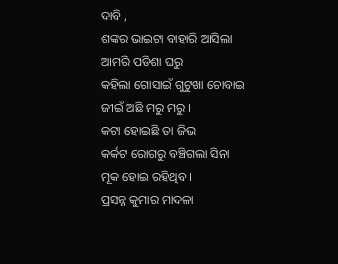ଦାବି ,
ଶଙ୍କର ଭାଇଟା ବାହାରି ଆସିଲା
ଆମରି ପଡିଶା ଘରୁ
କହିଲା ଗୋସାଇଁ ଗୁଟୁଖା ଚୋବାଇ
ଜୀଇଁ ଅଛି ମରୁ ମରୁ ।
କଟା ହୋଇଛି ତା ଜିଭ
କର୍କଟ ରୋଗରୁ ବଞ୍ଚିଗଲା ସିନା
ମୂକ ହୋଇ ରହିଥିବ ।
ପ୍ରସନ୍ନ କୁମାର ମାଦଳା